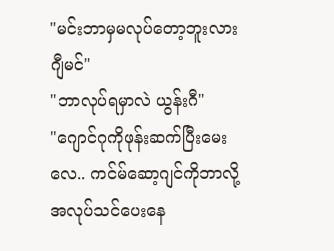"မင်းဘာမှမလုပ်တော့ဘူးလား ဂျီမင်"
"ဘာလုပ်ရမှာလဲ ယွန်းဂီ"
"ဂျောင်ဂုကိုဖုန်းဆက်ပြီးမေးလေ.. ကင်မ်ဆော့ဂျင်ကိုဘာလို့အလုပ်သင်ပေးနေ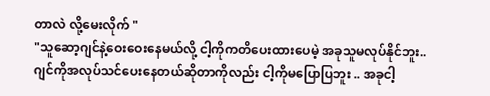တာလဲ လို့မေးလိုက် "
"သူဆော့ဂျင်နဲ့ဝေးဝေးနေမယ်လို့ ငါ့ကိုကတိပေးထားပေမဲ့ အခုသူမလုပ်နိုင်ဘူး.. ဂျင်ကိုအလုပ်သင်ပေးနေတယ်ဆိုတာကိုလည်း ငါ့ကိုမပြောပြဘူး .. အခုငါ့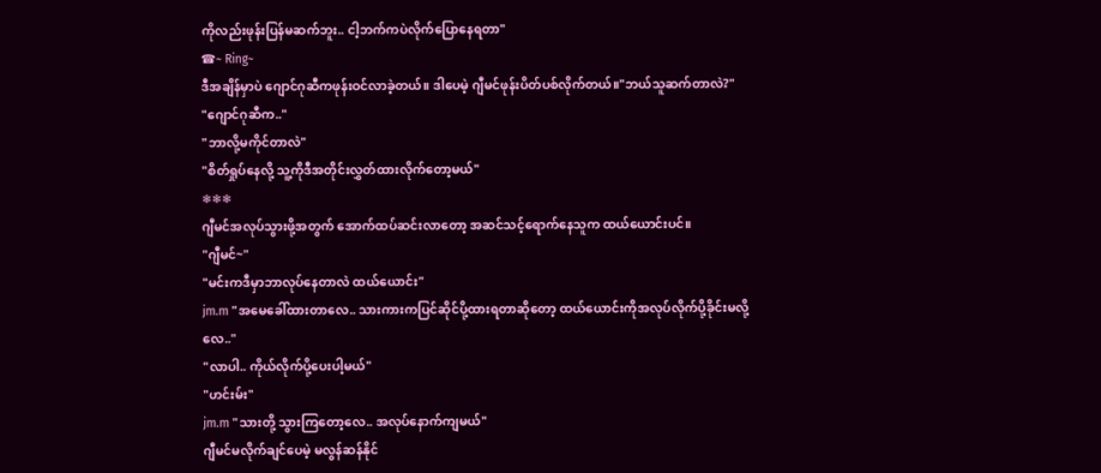ကိုလည်းဖုန်းပြန်မဆက်ဘူး.. ငါ့ဘက်ကပဲလိုက်ပြောနေရတာ"
☎~ Ring~
ဒီအချိန်မှာပဲ ဂျောင်ဂုဆီကဖုန်းဝင်လာခဲ့တယ်။ ဒါပေမဲ့ ဂျီမင်ဖုန်းပိတ်ပစ်လိုက်တယ်။"ဘယ်သူဆက်တာလဲ?"
"ဂျောင်ဂုဆီက.."
"ဘာလို့မကိုင်တာလဲ"
"စိတ်ရှုပ်နေလို့ သူ့ကိုဒီအတိုင်းလွှတ်ထားလိုက်တော့မယ်"
❄❄❄
ဂျီမင်အလုပ်သွားဖို့အတွက် အောက်ထပ်ဆင်းလာတော့ အဆင်သင့်ရောက်နေသူက ထယ်ယောင်းပင်။
"ဂျီမင်~"
"မင်းကဒီမှာဘာလုပ်နေတာလဲ ထယ်ယောင်း"
jm.m "အမေခေါ်ထားတာလေ.. သားကားကပြင်ဆိုင်ပို့ထားရတာဆိုတော့ ထယ်ယောင်းကိုအလုပ်လိုက်ပို့ခိုင်းမလို့လေ.."
"လာပါ.. ကိုယ်လိုက်ပို့ပေးပါ့မယ်"
"ဟင်းမ်း"
jm.m "သားတို့ သွားကြတော့လေ.. အလုပ်နောက်ကျမယ်"
ဂျီမင်မလိုက်ချင်ပေမဲ့ မလွန်ဆန်နိုင်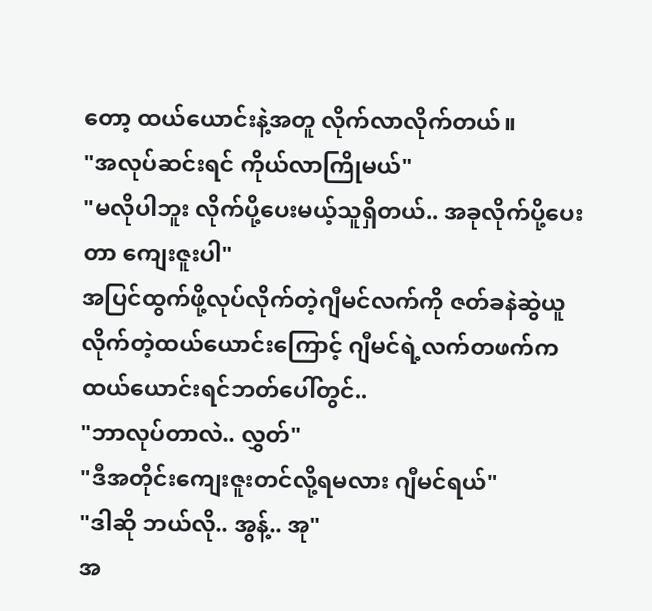တော့ ထယ်ယောင်းနဲ့အတူ လိုက်လာလိုက်တယ်။
"အလုပ်ဆင်းရင် ကိုယ်လာကြိုမယ်"
"မလိုပါဘူး လိုက်ပို့ပေးမယ့်သူရှိတယ်.. အခုလိုက်ပို့ပေးတာ ကျေးဇူးပါ"
အပြင်ထွက်ဖို့လုပ်လိုက်တဲ့ဂျီမင်လက်ကို ဇတ်ခနဲဆွဲယူလိုက်တဲ့ထယ်ယောင်းကြောင့် ဂျီမင်ရဲ့လက်တဖက်က ထယ်ယောင်းရင်ဘတ်ပေါ်တွင်..
"ဘာလုပ်တာလဲ.. လွှတ်"
"ဒီအတိုင်းကျေးဇူးတင်လို့ရမလား ဂျီမင်ရယ်"
"ဒါဆို ဘယ်လို.. အွန့်.. အု"
အ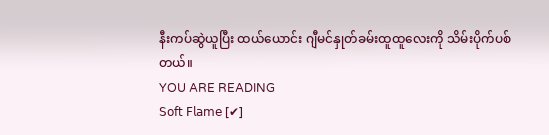နီးကပ်ဆွဲယူပြီး ထယ်ယောင်း ဂျီမင်နှုတ်ခမ်းထူထူလေးကို သိမ်းပိုက်ပစ်တယ်။
YOU ARE READING
𝖲𝗈𝖿𝗍 𝖥𝗅𝖺𝗆𝖾 [✔]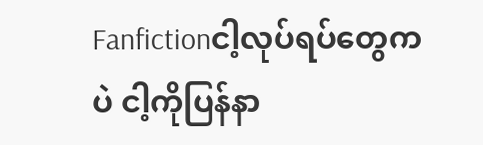Fanfictionငါ့လုပ်ရပ်တွေကပဲ ငါ့ကိုပြန်နာ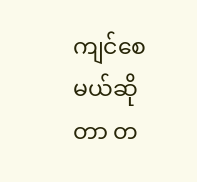ကျင်စေမယ်ဆိုတာ တ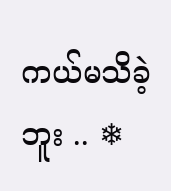ကယ်မသိခဲ့ဘူး .. ❄